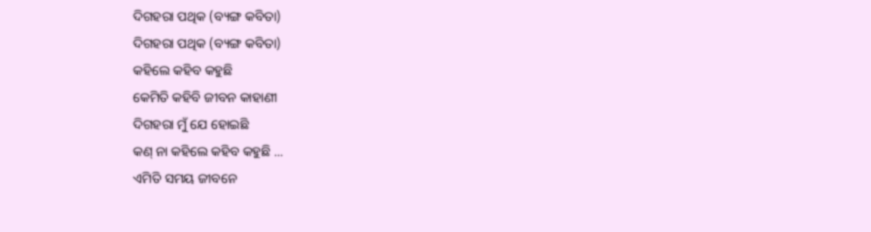ଦିଗହରା ପଥିକ (ବ୍ୟଙ୍ଗ କବିତା)
ଦିଗହରା ପଥିକ (ବ୍ୟଙ୍ଗ କବିତା)
କହିଲେ କହିବ କହୁଛି
କେମିତି କହିବି ଜୀବନ କାହାଣୀ
ଦିଗହରା ମୁଁ ଯେ ହୋଇଛି
କଣ୍ ନା କହିଲେ କହିବ କହୁଛି ...
ଏମିତି ସମୟ ଜୀବନେ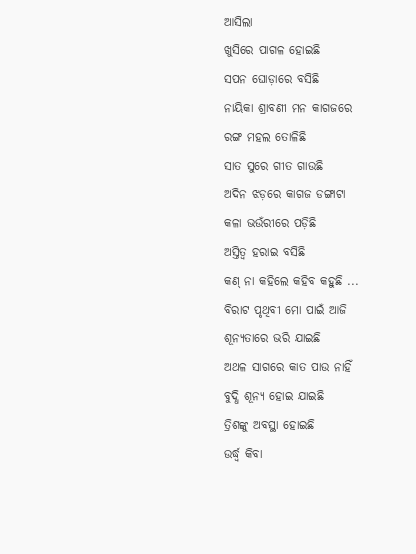ଆସିଲା
ଖୁସିରେ ପାଗଳ ହୋଇଛି
ସପନ ଘୋଡ଼ାରେ ବସିଛି
ନାୟିକା ଶ୍ରାବଣୀ ମନ କାଗଜରେ
ରଙ୍ଗ ମହଲ ତୋଳିଛି
ସାତ ସୁରେ ଗୀତ ଗାଉଛି
ଅଦିନ ଝଡ଼ରେ କାଗଜ ଡଙ୍ଗାଟା
କଳା ଭଉଁରୀରେ ପଡ଼ିଛି
ଅସ୍ତିତ୍ୱ ହରାଇ ବସିଛି
କଣ୍ ନା କହିଲେ କହିବ କହୁଛି ...
ବିରାଟ ପୃଥିବୀ ମୋ ପାଇଁ ଆଜି
ଶୂନ୍ୟତାରେ ଭରି ଯାଇଛି
ଅଥଳ ସାଗରେ କାତ ପାଉ ନାହିଁ
ବୁଦ୍ଧି ଶୂନ୍ୟ ହୋଇ ଯାଇଛି
ତ୍ରିଶଙ୍କୁ ଅବସ୍ଥା ହୋଇଛି
ଉର୍ଦ୍ଧ୍ୱ କିବା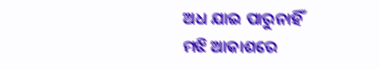ଅଧ ଯାଇ ପାରୁନାହିଁ
ମଝି ଆକାଶରେ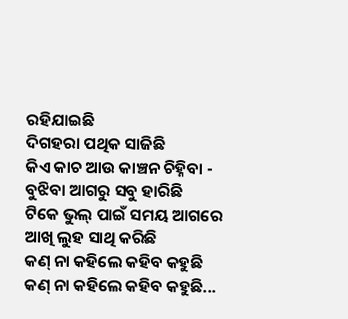ରହିଯାଇଛି
ଦିଗହରା ପଥିକ ସାଜିଛି
କିଏ କାଚ ଆଉ କାଞ୍ଚନ ଚିହ୍ନିବା -
ବୁଝିବା ଆଗରୁ ସବୁ ହାରିଛି
ଟିକେ ଭୁଲ୍ ପାଇଁ ସମୟ ଆଗରେ
ଆଖି ଲୁହ ସାଥି କରିଛି
କଣ୍ ନା କହିଲେ କହିବ କହୁଛି
କଣ୍ ନା କହିଲେ କହିବ କହୁଛି...